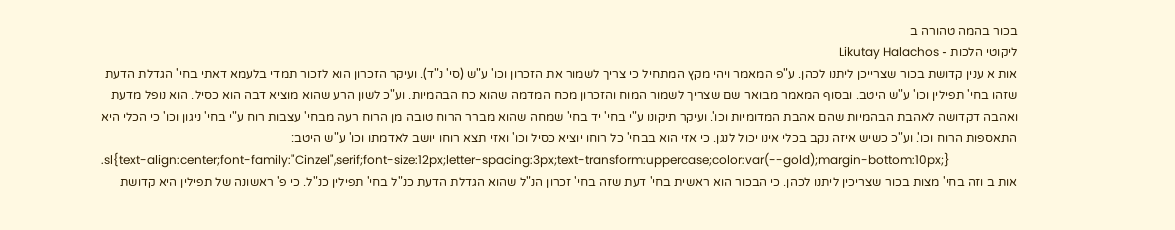בכור בהמה טהורה ב
ליקוטי הלכות - Likutay Halachos
אות א ענין קדושת בכור שצרייכן ליתנו לכהן. ע"פ המאמר ויהי מקץ המתחיל כי צריך לשמור את הזכרון וכו' ע"ש (סי' נ"ד). ועיקר הזכרון הוא לזכור תמדי בלעמא דאתי בחי' הגדלת הדעת שזהו בחי' תפילין וכו' ע"ש היטב. ובסוף המאמר מבואר שם שצריך לשמור המוח והזכרון מכח המדמה שהוא כח הבהמיות. וע"כ לשון הרע שהוא מוציא דבה הוא כסיל. הוא נופל מדעת ואהבה דקדושה לאהבת הבהמיות שהם אהבת המדומיות וכו'. ועיקר תיקונו ע"י בחי' יד בחי' שמחה שהוא מברר הרוח טובה מן הרוח רעה מבחי' עצבות רוח ע"י בחי' ניגון וכו' כי הכלי היא התאספות הרוח וכו'. וע"כ כשיש איזה נקב בכלי אינו יכול לנגן. כי אזי הוא בבחי' כל רוחו יוציא כסיל וכו' ואזי תצא רוחו יושב לאדמתו וכו' ע"ש היטב:
.sl{text-align:center;font-family:"Cinzel",serif;font-size:12px;letter-spacing:3px;text-transform:uppercase;color:var(--gold);margin-bottom:10px;}
אות ב וזה בחי' מצות בכור שצריכין ליתנו לכהן. כי הבכור הוא ראשית בחי' דעת שזה בחי' זכרון הנ"ל שהוא הגדלת הדעת כנ"ל בחי' תפילין כנ"ל. כי פ' ראשונה של תפילין היא קדושת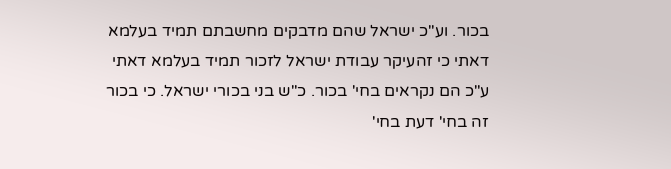בכור. וע"כ ישראל שהם מדבקים מחשבתם תמיד בעלמא דאתי כי זהעיקר עבודת ישראל לזכור תמיד בעלמא דאתי ע"כ הם נקראים בחי' בכור. כ"ש בני בכורי ישראל. כי בכור זה בחי' דעת בחי'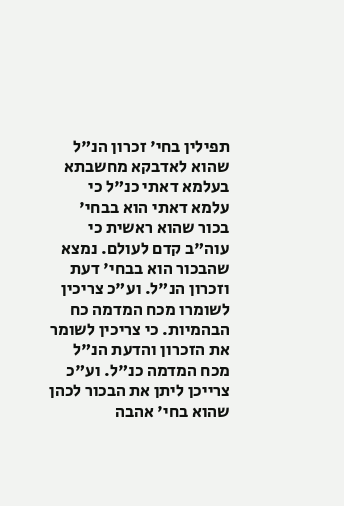תפילין בחי' זכרון הנ"ל שהוא לאדבקא מחשבתא בעלמא דאתי כנ"ל כי עלמא דאתי הוא בבחי' בכור שהוא ראשית כי עוה"ב קדם לעולם. נמצא שהבכור הוא בבחי' דעת וזכרון הנ"ל. וע"כ צריכין לשומרו מכח המדמה כח הבהמיות. כי צריכין לשומר את הזכרון והדעת הנ"ל מכח המדמה כנ"ל. וע"כ צרייכן ליתן את הבכור לכהן שהוא בחי' אהבה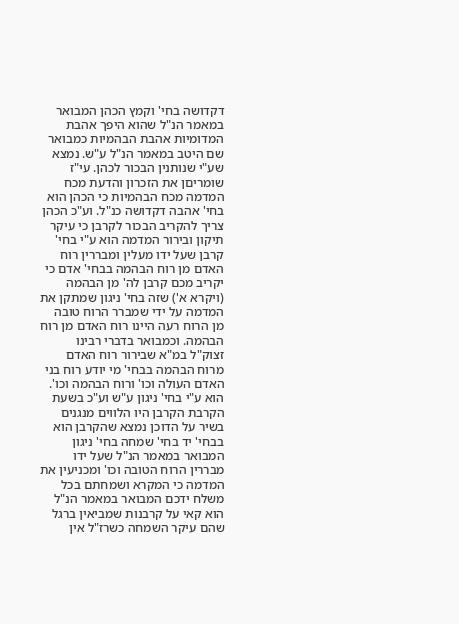דקדושה בחי' וקמץ הכהן המבואר במאמר הנ"ל שהוא היפך אהבת המדומיות אהבת הבהמיות כמבואר שם היטב במאמר הנ"ל ע"ש. נמצא שע"י שנותנין הבכור לכהן. עי"ז שומריםן את הזכרון והדעת מכח המדמה מכח הבהמיות כי הכהן הוא בחי' אהבה דקדושה כנ"ל. וע"כ הכהן צריך להקריב הבכור לקרבן כי עיקר תיקון ובירור המדמה הוא ע"י בחי' קרבן שעל ידו מעלין ומבררין רוח האדם מן רוח הבהמה בבחי' אדם כי יקריב מכם קרבן לה' מן הבהמה (ויקרא א') שזה בחי' ניגון שמתקן את המדמה על ידי שמברר הרוח טובה מן הרוח רעה היינו רוח האדם מן רוח הבהמה. וכמבואר בדברי רבינו זצוק"ל במ"א שבירור רוח האדם מרוח הבהמה בבחי' מי יודע רוח בני האדם העולה וכו' ורוח הבהמה וכו'. הוא ע"י בחי' ניגון ע"ש וע"כ בשעת הקרבת הקרבן היו הלווים מנגנים בשיר על הדוכן נמצא שהקרבן הוא בבחי' יד בחי' שמחה בחי' ניגון המבואר במאמר הנ"ל שעל ידו מבררין הרוח הטובה וכו' ומכניעין את המדמה כי המקרא ושמחתם בכל משלח ידכם המבואר במאמר הנ"ל הוא קאי על קרבנות שמביאין ברגל שהם עיקר השמחה כשרז"ל אין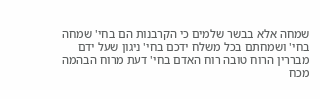שמחה אלא בבשר שלמים כי הקרבנות הם בחי' שמחה בחי' ושמחתם בכל משלח ידכם בחי' ניגון שעל ידם מבררין הרוח טובה רוח האדם בחי' דעת מרוח הבהמה מכח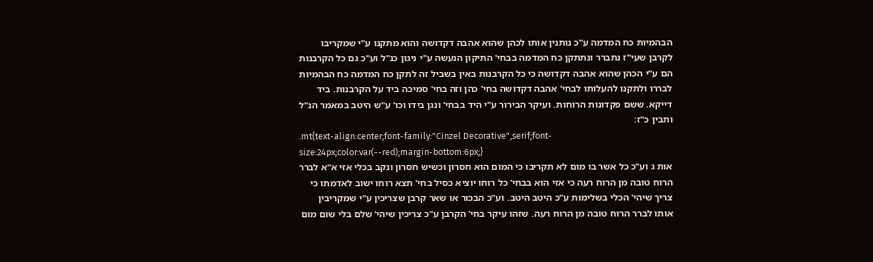הבהמיות כח המדמה ע"כ נותנין אותו לכהן שהוא אהבה דקדושה והוא מתקנו ע"י שמקריבו לקרבן שעי"ז נתברר ונתתקן כח המדמה בבחי' התיקון הנעשה ע"י ניגון כנ"ל וע"כ גם כל הקרבנות הם ע"י הכהן שהוא אהבה דקדושה כי כל הקרבנות באין בשביל זה לתקן כח המדמה כח הבהמיות לבררו ולתקנו להעלותו לבחי' אהבה דקדושה בחי' כהן וזה בחי' סמיכה ביד על הקרבנות. ביד דייקא. ששם פקדונות הרוחות. ועיקר הבירור ע"י היד בבחי' ונגן בידו וכו' ע"ש היטב במאמר הנ"ל ותבין כ"ז:
.mt{text-align:center;font-family:"Cinzel Decorative",serif;font-size:24px;color:var(--red);margin-bottom:6px;}
אות ג וע"כ כל אשר בו מום לא תקריבו כי המום הוא חסרון וכשיש חסרון ונקב בכלי אזי א"א לברר הרוח טובה מן הרוח רעה כי אזי הוא בבחי' כל רוחו יוציא כסיל בחי' תצא רוחו ישוב לאדמתו כי צריך שיהי' הכלי בשלימות ע"כ היטב היטב. וע"כ הבכור או שאר קרבן שצריכין ע"י שמקריבין אותו לברר הרוח טובה מן הרוח רעה. שזהו עיקר בחי' הקרבן ע"כ צריכין שיהי' שלם בלי שום מום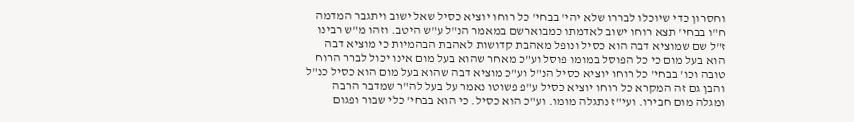וחסרון כדי שיוכלו לבררו שלא יהי' בבחי' כל רוחו יוציא כסיל שאל ישוב ויתגבר המדמה ח"ו בבחי' תצא רוחו ישוב לאדמתו כמבוארשם במאמר הנ"ל ע"ש היטב. וזהו מ"ש רבינו ז"ל שם שמוציא דבה הוא כסיל ונופל מאהבת קדושות לאהבת הבהמיות כי מוציא דבה הוא בעל מום כי כל הפוסל במומו פוסל וע"כ מאחר שהוא בעל מום אינו יכול לברר הרוח טובה וכו' בבחי' כל רוחו יוציא כסיל הנ"ל וע"כ מוציא דבה שהוא בעל מום הוא כסיל כנ"ל והבן גם זה המקרא כל רוחו יוציא כסיל ע"פ פשוטו נאמר על בעל לה"ר שמדבר הרבה ומגלה מום חבירו. ועי"ז נתגלה מומו. וע"כ הוא כסיל. כי הוא בבחי' כלי שבור ופגום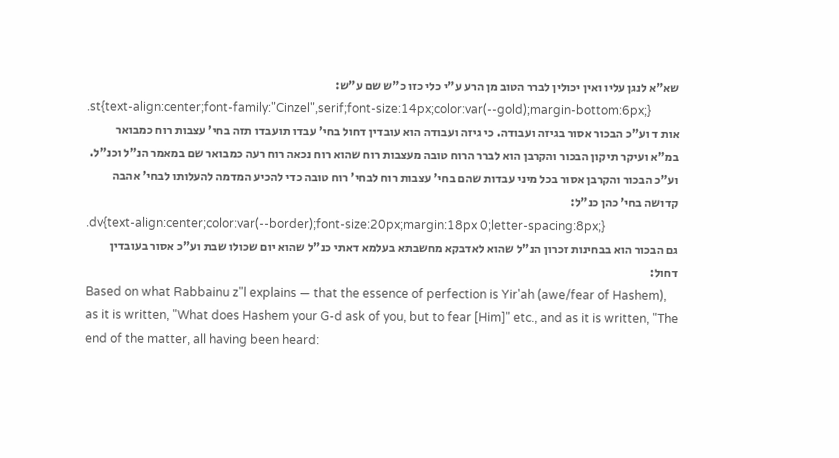שא"א לנגן עליו ואין יכולין לברר הטוב מן הרע ע"י כלי כזו כ"ש שם ע"ש:
.st{text-align:center;font-family:"Cinzel",serif;font-size:14px;color:var(--gold);margin-bottom:6px;}
אות ד וע"כ הבכור אסור בגיזה ועבודה. כי גיזה ועבודה הוא עובדין דחול בחי' עבדו תועבדו תזה בחי' עצבות רוח כמבואר במ"א ועיקר תיקון הבכור והקרבן הוא לברר הרוח טובה מעצבות רוח שהוא רוח נכאה רוח רעה כמבואר שם במאמר הנ"ל וכנ"ל. וע"כ הבכור והקרבן אסור בכל מיני עבדות שהם בחי' עצבות רוח לבחי' רוח טובה כדי להכיע המדמה להעלותו לבחי' אהבה קדושה בחי' כהן כנ"ל:
.dv{text-align:center;color:var(--border);font-size:20px;margin:18px 0;letter-spacing:8px;}
גם הבכור הוא בבחינות זכרון הנ"ל שהוא לאדבקא מחשבתא בעלמא דאתי כנ"ל שהוא יום שכולו שבת וע"כ אסור בעובדין דחול:
Based on what Rabbainu z"l explains — that the essence of perfection is Yir'ah (awe/fear of Hashem), as it is written, "What does Hashem your G-d ask of you, but to fear [Him]" etc., and as it is written, "The end of the matter, all having been heard: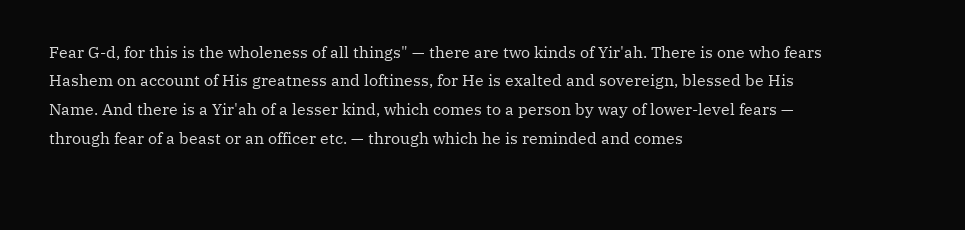Fear G-d, for this is the wholeness of all things" — there are two kinds of Yir'ah. There is one who fears Hashem on account of His greatness and loftiness, for He is exalted and sovereign, blessed be His Name. And there is a Yir'ah of a lesser kind, which comes to a person by way of lower-level fears — through fear of a beast or an officer etc. — through which he is reminded and comes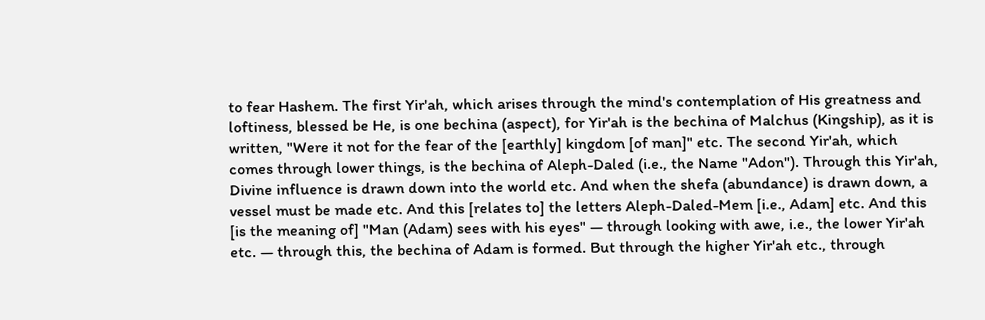to fear Hashem. The first Yir'ah, which arises through the mind's contemplation of His greatness and loftiness, blessed be He, is one bechina (aspect), for Yir'ah is the bechina of Malchus (Kingship), as it is written, "Were it not for the fear of the [earthly] kingdom [of man]" etc. The second Yir'ah, which comes through lower things, is the bechina of Aleph-Daled (i.e., the Name "Adon"). Through this Yir'ah, Divine influence is drawn down into the world etc. And when the shefa (abundance) is drawn down, a vessel must be made etc. And this [relates to] the letters Aleph-Daled-Mem [i.e., Adam] etc. And this [is the meaning of] "Man (Adam) sees with his eyes" — through looking with awe, i.e., the lower Yir'ah etc. — through this, the bechina of Adam is formed. But through the higher Yir'ah etc., through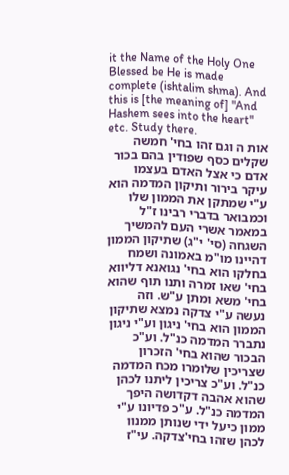it the Name of the Holy One Blessed be He is made complete (ishtalim shma). And this is [the meaning of] "And Hashem sees into the heart" etc. Study there.
אות ה וגם זהו בחי' חמשה שקלים כסף שפודין בהם בכור אדם כי אצל האדם בעצמו עיקר בירור ותיקון המדמה הוא ע"י שמתקן את הממון שלו וכמבואר בדברי רבינו ז"ל במאמר אשרי העם להמשיך השגחה (סי' י"ג) שתיקון הממון דהיינו מו"מ באמונה ושמח בחלקו הוא בחי' נגואנא דליווא בחי' שאו זמרה ותנו תוף שהוא בחי' משא ומתן ע"ש. וזה נעשה ע"י צדקה נמצא שתיקון הממון הוא בחי' ניגון וע"י ניגון נתברר המדמה כנ"ל. וע"כ הבכור שהוא בחי' הזכרון שצריכין שלומרו מכח המדמה כנ"ל. וע"כ צריכין ליתנו לכהן שהוא אהבה דקדושה היפך המדמה כנ"ל. ע"כ פדיונו ע"י ממון כיעל ידי שנותן ממנוו לכהן שזהו בחי'צדקה. עי"ז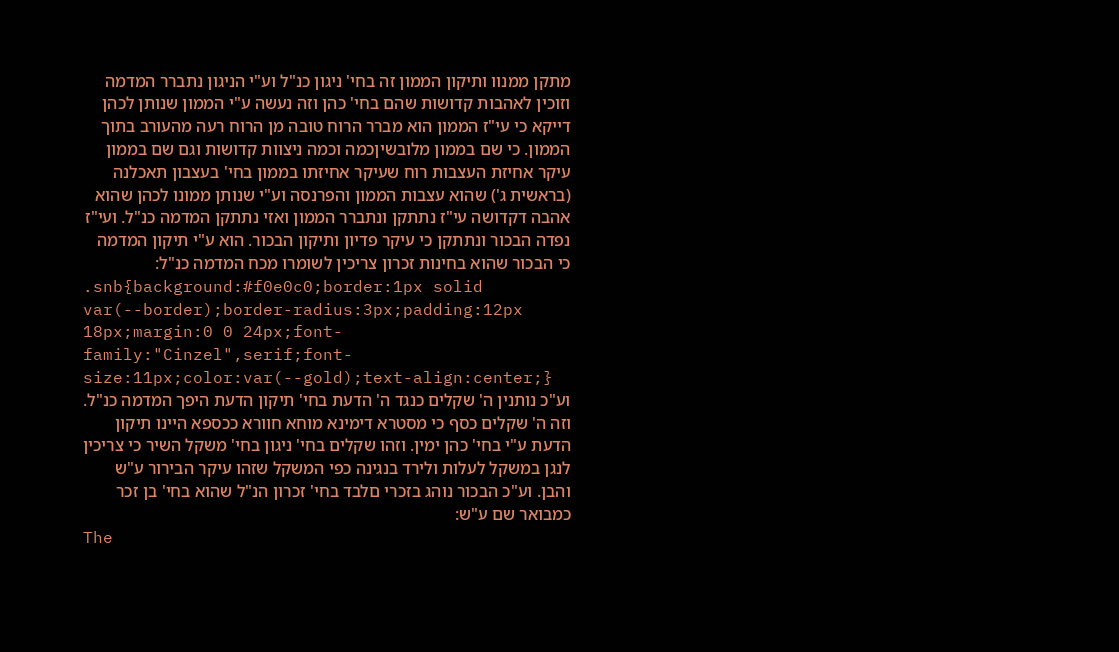מתקן ממנוו ותיקון הממון זה בחי' ניגון כנ"ל וע"י הניגון נתברר המדמה וזוכין לאהבות קדושות שהם בחי' כהן וזה נעשה ע"י הממון שנותן לכהן דייקא כי עי"ז הממון הוא מברר הרוח טובה מן הרוח רעה מהעורב בתוך הממון. כי שם בממון מלובשיןכמה וכמה ניצוות קדושות וגם שם בממון עיקר אחיזת העצבות רוח שעיקר אחיזתו בממון בחי' בעצבון תאכלנה (בראשית ג') שהוא עצבות הממון והפרנסה וע"י שנותן ממונו לכהן שהוא אהבה דקדושה עי"ז נתתקן ונתברר הממון ואזי נתתקן המדמה כנ"ל. ועי"ז נפדה הבכור ונתתקן כי עיקר פדיון ותיקון הבכור. הוא ע"י תיקון המדמה כי הבכור שהוא בחינות זכרון צריכין לשומרו מכח המדמה כנ"ל:
.snb{background:#f0e0c0;border:1px solid var(--border);border-radius:3px;padding:12px 18px;margin:0 0 24px;font-family:"Cinzel",serif;font-size:11px;color:var(--gold);text-align:center;}
וע"כ נותנין ה' שקלים כנגד ה' הדעת בחי' תיקון הדעת היפך המדמה כנ"ל. וזה ה' שקלים כסף כי מסטרא דימינא מוחא חוורא ככספא היינו תיקון הדעת ע"י בחי' כהן ימין. וזהו שקלים בחי' ניגון בחי' משקל השיר כי צריכין לנגן במשקל לעלות ולירד בנגינה כפי המשקל שזהו עיקר הבירור ע"ש והבן. וע"כ הבכור נוהג בזכרי םלבד בחי' זכרון הנ"ל שהוא בחי' בן זכר כמבואר שם ע"ש:
The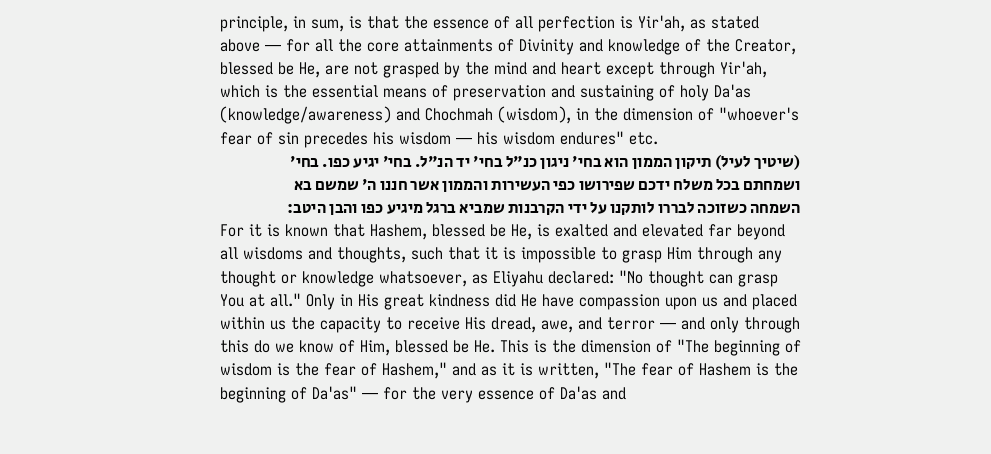principle, in sum, is that the essence of all perfection is Yir'ah, as stated above — for all the core attainments of Divinity and knowledge of the Creator, blessed be He, are not grasped by the mind and heart except through Yir'ah, which is the essential means of preservation and sustaining of holy Da'as (knowledge/awareness) and Chochmah (wisdom), in the dimension of "whoever's fear of sin precedes his wisdom — his wisdom endures" etc.
(שיטיך לעיל) תיקון הממון הוא בחי' ניגון כנ"ל בחי' יד הנ"ל. בחי' יגיע כפו. בחי' ושמחתם בכל משלח ידכם שפירושו כפי העשירות והממון אשר חננו ה' שמשם בא השמחה כשזוכה לבררו לותקנו על ידי הקרבנות שמביא ברגל מיגיע כפו והבן היטב:
For it is known that Hashem, blessed be He, is exalted and elevated far beyond all wisdoms and thoughts, such that it is impossible to grasp Him through any thought or knowledge whatsoever, as Eliyahu declared: "No thought can grasp You at all." Only in His great kindness did He have compassion upon us and placed within us the capacity to receive His dread, awe, and terror — and only through this do we know of Him, blessed be He. This is the dimension of "The beginning of wisdom is the fear of Hashem," and as it is written, "The fear of Hashem is the beginning of Da'as" — for the very essence of Da'as and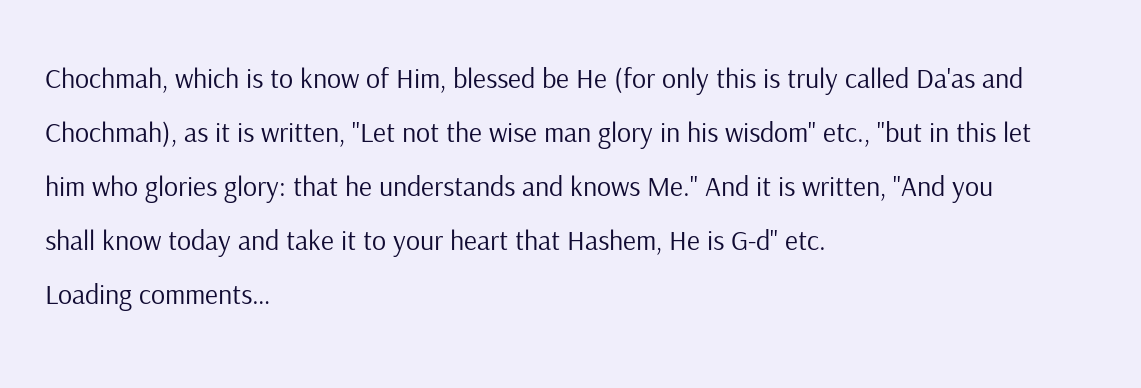Chochmah, which is to know of Him, blessed be He (for only this is truly called Da'as and Chochmah), as it is written, "Let not the wise man glory in his wisdom" etc., "but in this let him who glories glory: that he understands and knows Me." And it is written, "And you shall know today and take it to your heart that Hashem, He is G-d" etc.
Loading comments…